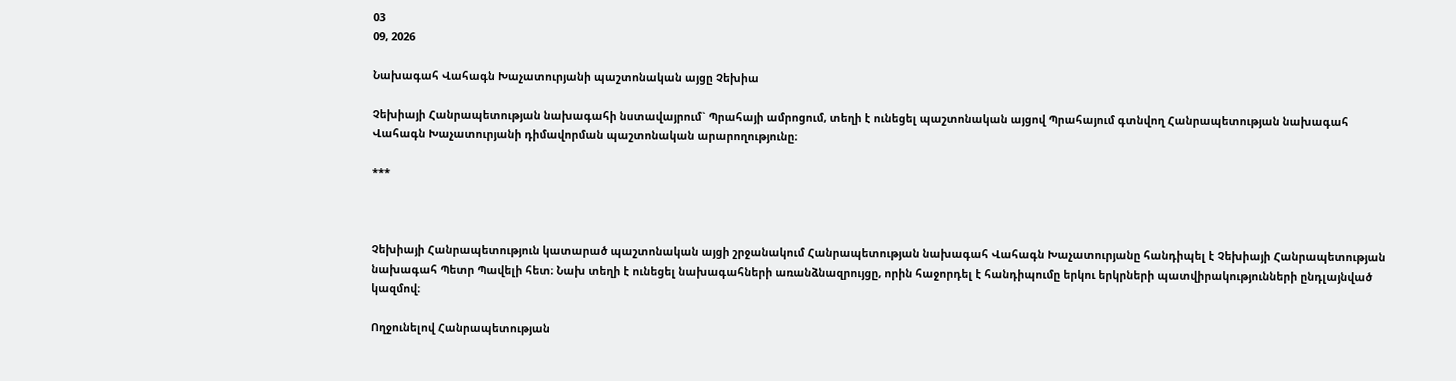03
09, 2026

Նախագահ Վահագն Խաչատուրյանի պաշտոնական այցը Չեխիա

Չեխիայի Հանրապետության նախագահի նստավայրում` Պրահայի ամրոցում, տեղի է ունեցել պաշտոնական այցով Պրահայում գտնվող Հանրապետության նախագահ Վահագն Խաչատուրյանի դիմավորման պաշտոնական արարողությունը։

***



Չեխիայի Հանրապետություն կատարած պաշտոնական այցի շրջանակում Հանրապետության նախագահ Վահագն Խաչատուրյանը հանդիպել է Չեխիայի Հանրապետության նախագահ Պետր Պավելի հետ։ Նախ տեղի է ունեցել նախագահների առանձնազրույցը, որին հաջորդել է հանդիպումը երկու երկրների պատվիրակությունների ընդլայնված կազմով։

Ողջունելով Հանրապետության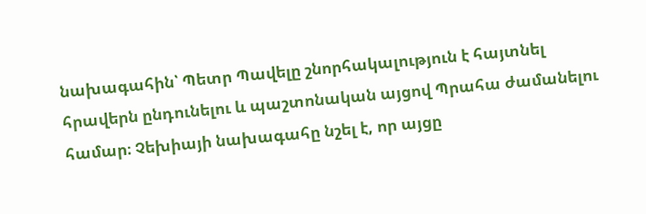նախագահին՝ Պետր Պավելը շնորհակալություն է հայտնել հրավերն ընդունելու և պաշտոնական այցով Պրահա ժամանելու համար։ Չեխիայի նախագահը նշել է, որ այցը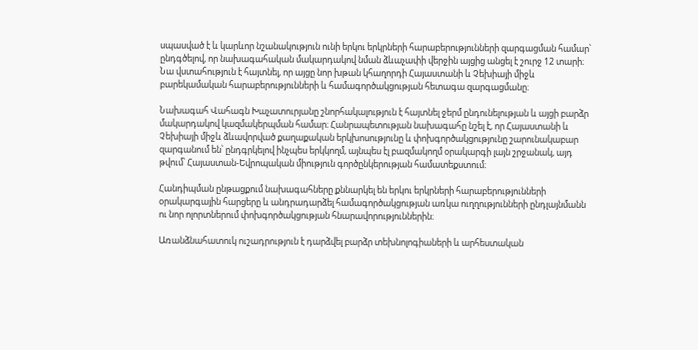սպասված է և կարևոր նշանակություն ունի երկու երկրների հարաբերությունների զարգացման համար՝ ընդգծելով, որ նախագահական մակարդակով նման ձևաչափի վերջին այցից անցել է շուրջ 12 տարի։ Նա վստահություն է հայտնել, որ այցը նոր խթան կհաղորդի Հայաստանի և Չեխիայի միջև բարեկամական հարաբերությունների և համագործակցության հետագա զարգացմանը։

Նախագահ Վահագն Խաչատուրյանը շնորհակալություն է հայտնել ջերմ ընդունելության և այցի բարձր մակարդակով կազմակերպման համար։ Հանրապետության նախագահը նշել է, որ Հայաստանի և Չեխիայի միջև ձևավորված քաղաքական երկխոսությունը և փոխգործակցությունը շարունակաբար զարգանում են՝ ընդգրկելով ինչպես երկկողմ, այնպես էլ բազմակողմ օրակարգի լայն շրջանակ, այդ թվում՝ Հայաստան-Եվրոպական միություն գործընկերության համատեքստում։

Հանդիպման ընթացքում նախագահները քննարկել են երկու երկրների հարաբերությունների օրակարգային հարցերը և անդրադարձել համագործակցության առկա ուղղությունների ընդլայնմանն ու նոր ոլորտներում փոխգործակցության հնարավորություններին։

Առանձնահատուկ ուշադրություն է դարձվել բարձր տեխնոլոգիաների և արհեստական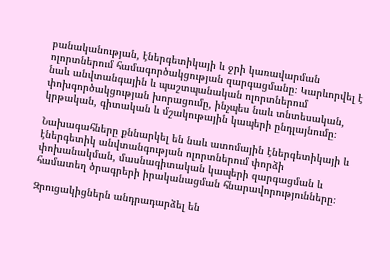բանականության, էներգետիկայի և ջրի կառավարման ոլորտներում համագործակցության զարգացմանը։ Կարևորվել է նաև անվտանգային և պաշտպանական ոլորտներում փոխգործակցության խորացումը, ինչպես նաև տնտեսական, կրթական, գիտական և մշակութային կապերի ընդլայնումը։

Նախագահները քննարկել են նաև ատոմային էներգետիկայի և էներգետիկ անվտանգության ոլորտներում փորձի փոխանակման, մասնագիտական կապերի զարգացման և համատեղ ծրագրերի իրականացման հնարավորությունները։

Զրուցակիցներն անդրադարձել են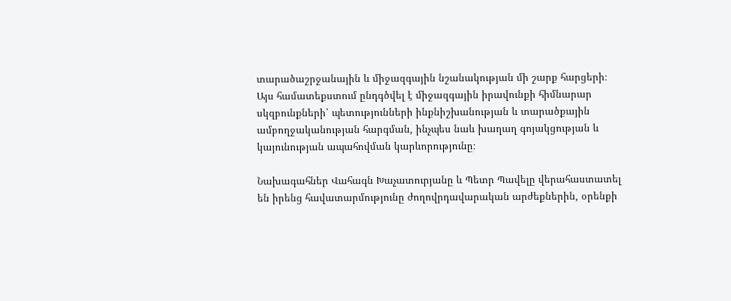տարածաշրջանային և միջազգային նշանակության մի շարք հարցերի։ Այս համատեքստում ընդգծվել է միջազգային իրավունքի հիմնարար սկզբունքների՝ պետությունների ինքնիշխանության և տարածքային ամբողջականության հարգման, ինչպես նաև խաղաղ գոյակցության և կայունության ապահովման կարևորությունը։

Նախագահներ Վահագն Խաչատուրյանը և Պետր Պավելը վերահաստատել են իրենց հավատարմությունը ժողովրդավարական արժեքներին, օրենքի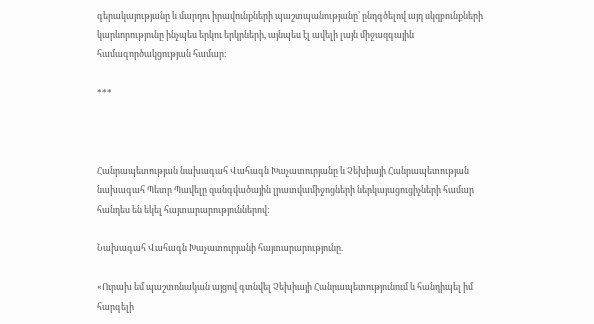գերակայությանը և մարդու իրավունքների պաշտպանությանը՝ ընդգծելով այդ սկզբունքների կարևորությունը ինչպես երկու երկրների, այնպես էլ ավելի լայն միջազգային համագործակցության համար։

***



Հանրապետության նախագահ Վահագն Խաչատուրյանը և Չեխիայի Հանրապետության նախագահ Պետր Պավելը զանգվածային լրատվամիջոցների ներկայացուցիչների համար հանդես են եկել հայտարարություններով:

Նախագահ Վահագն Խաչատուրյանի հայտարարությունը.

«Ուրախ եմ պաշտոնական այցով գտնվել Չեխիայի Հանրապետությունում և հանդիպել իմ հարգելի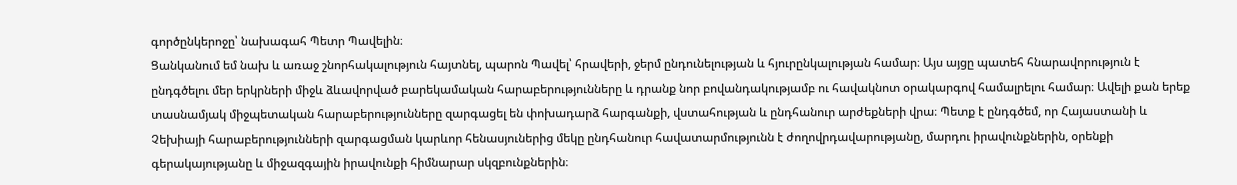գործընկերոջը՝ նախագահ Պետր Պավելին։
Ցանկանում եմ նախ և առաջ շնորհակալություն հայտնել, պարոն Պավել՝ հրավերի, ջերմ ընդունելության և հյուրընկալության համար։ Այս այցը պատեհ հնարավորություն է ընդգծելու մեր երկրների միջև ձևավորված բարեկամական հարաբերությունները և դրանք նոր բովանդակությամբ ու հավակնոտ օրակարգով համալրելու համար։ Ավելի քան երեք տասնամյակ միջպետական հարաբերությունները զարգացել են փոխադարձ հարգանքի, վստահության և ընդհանուր արժեքների վրա։ Պետք է ընդգծեմ, որ Հայաստանի և Չեխիայի հարաբերությունների զարգացման կարևոր հենասյուներից մեկը ընդհանուր հավատարմությունն է ժողովրդավարությանը, մարդու իրավունքներին, օրենքի գերակայությանը և միջազգային իրավունքի հիմնարար սկզբունքներին։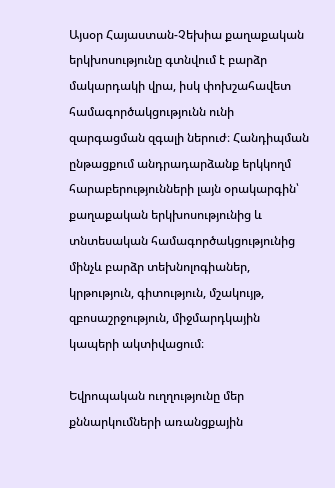Այսօր Հայաստան-Չեխիա քաղաքական երկխոսությունը գտնվում է բարձր մակարդակի վրա, իսկ փոխշահավետ համագործակցությունն ունի զարգացման զգալի ներուժ։ Հանդիպման ընթացքում անդրադարձանք երկկողմ հարաբերությունների լայն օրակարգին՝ քաղաքական երկխոսությունից և տնտեսական համագործակցությունից մինչև բարձր տեխնոլոգիաներ, կրթություն, գիտություն, մշակույթ, զբոսաշրջություն, միջմարդկային կապերի ակտիվացում։

Եվրոպական ուղղությունը մեր քննարկումների առանցքային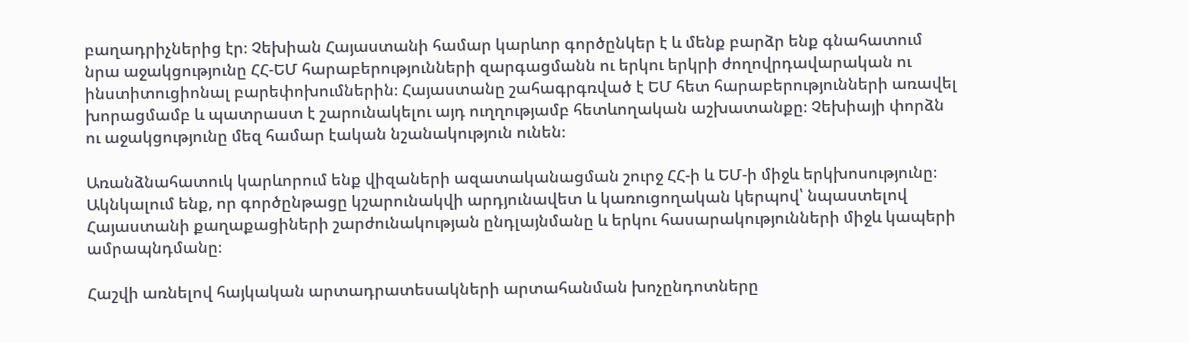բաղադրիչներից էր։ Չեխիան Հայաստանի համար կարևոր գործընկեր է և մենք բարձր ենք գնահատում նրա աջակցությունը ՀՀ-ԵՄ հարաբերությունների զարգացմանն ու երկու երկրի ժողովրդավարական ու ինստիտուցիոնալ բարեփոխումներին։ Հայաստանը շահագրգռված է ԵՄ հետ հարաբերությունների առավել խորացմամբ և պատրաստ է շարունակելու այդ ուղղությամբ հետևողական աշխատանքը։ Չեխիայի փորձն ու աջակցությունը մեզ համար էական նշանակություն ունեն։

Առանձնահատուկ կարևորում ենք վիզաների ազատականացման շուրջ ՀՀ-ի և ԵՄ-ի միջև երկխոսությունը։ Ակնկալում ենք, որ գործընթացը կշարունակվի արդյունավետ և կառուցողական կերպով՝ նպաստելով Հայաստանի քաղաքացիների շարժունակության ընդլայնմանը և երկու հասարակությունների միջև կապերի ամրապնդմանը։

Հաշվի առնելով հայկական արտադրատեսակների արտահանման խոչընդոտները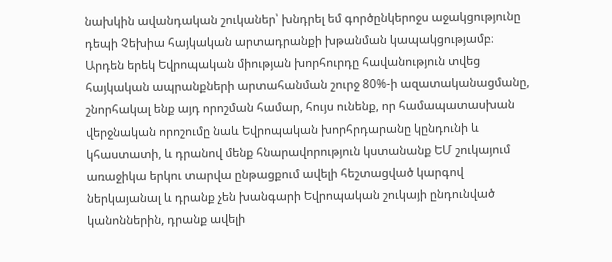նախկին ավանդական շուկաներ՝ խնդրել եմ գործընկերոջս աջակցությունը դեպի Չեխիա հայկական արտադրանքի խթանման կապակցությամբ։ Արդեն երեկ Եվրոպական միության խորհուրդը հավանություն տվեց հայկական ապրանքների արտահանման շուրջ 80%-ի ազատականացմանը, շնորհակալ ենք այդ որոշման համար, հույս ունենք, որ համապատասխան վերջնական որոշումը նաև Եվրոպական խորհրդարանը կընդունի և կհաստատի, և դրանով մենք հնարավորություն կստանանք ԵՄ շուկայում առաջիկա երկու տարվա ընթացքում ավելի հեշտացված կարգով ներկայանալ և դրանք չեն խանգարի Եվրոպական շուկայի ընդունված կանոններին, դրանք ավելի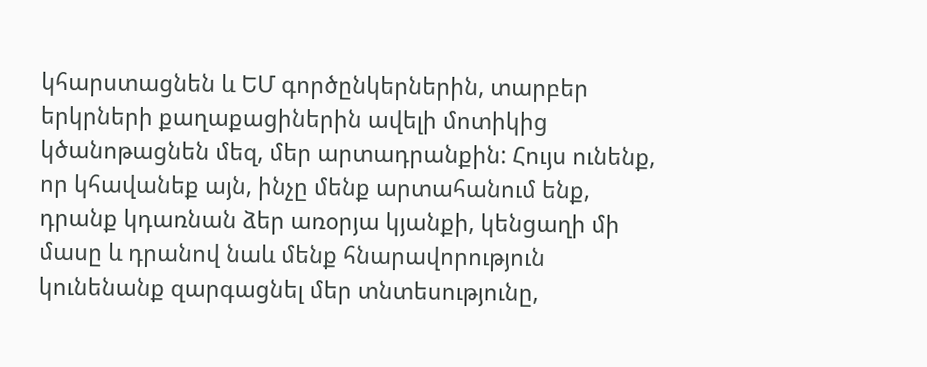կհարստացնեն և ԵՄ գործընկերներին, տարբեր երկրների քաղաքացիներին ավելի մոտիկից կծանոթացնեն մեզ, մեր արտադրանքին: Հույս ունենք, որ կհավանեք այն, ինչը մենք արտահանում ենք, դրանք կդառնան ձեր առօրյա կյանքի, կենցաղի մի մասը և դրանով նաև մենք հնարավորություն կունենանք զարգացնել մեր տնտեսությունը,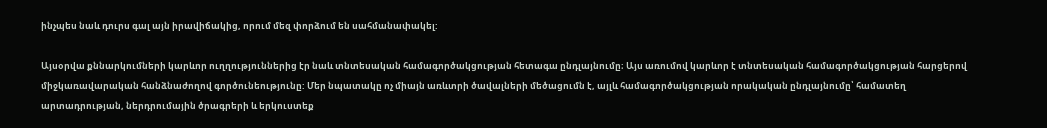ինչպես նաև դուրս գալ այն իրավիճակից, որում մեզ փորձում են սահմանափակել:

Այսօրվա քննարկումների կարևոր ուղղություններից էր նաև տնտեսական համագործակցության հետագա ընդլայնումը։ Այս առումով կարևոր է տնտեսական համագործակցության հարցերով միջկառավարական հանձնաժողով գործունեությունը: Մեր նպատակը ոչ միայն առևտրի ծավալների մեծացումն է, այլև համագործակցության որակական ընդլայնումը՝ համատեղ արտադրության, ներդրումային ծրագրերի և երկուստեք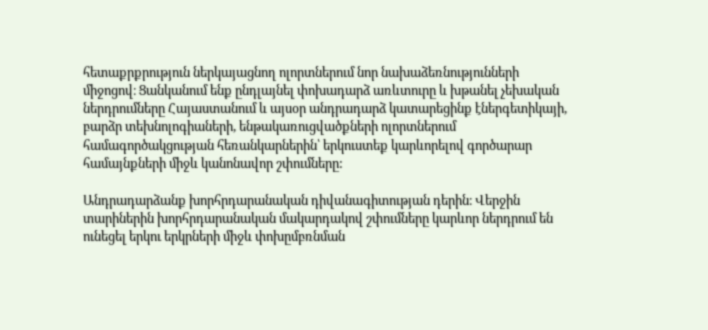հետաքրքրություն ներկայացնող ոլորտներում նոր նախաձեռնությունների միջոցով։ Ցանկանում ենք ընդլայնել փոխադարձ առևտուրը և խթանել չեխական ներդրումները Հայաստանում և այսօր անդրադարձ կատարեցինք էներգետիկայի, բարձր տեխնոլոգիաների, ենթակառուցվածքների ոլորտներում համագործակցության հեռանկարներին՝ երկուստեք կարևորելով գործարար համայնքների միջև կանոնավոր շփումները:

Անդրադարձանք խորհրդարանական դիվանագիտության դերին։ Վերջին տարիներին խորհրդարանական մակարդակով շփումները կարևոր ներդրում են ունեցել երկու երկրների միջև փոխըմբռնման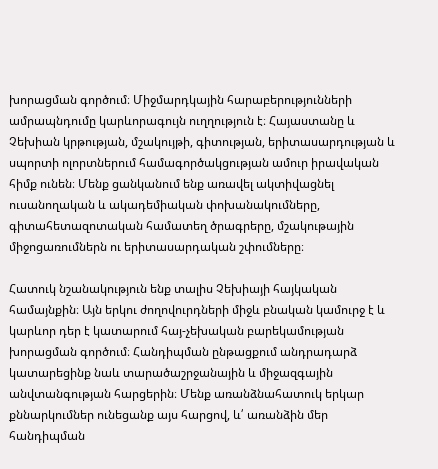խորացման գործում։ Միջմարդկային հարաբերությունների ամրապնդումը կարևորագույն ուղղություն է։ Հայաստանը և Չեխիան կրթության, մշակույթի, գիտության, երիտասարդության և սպորտի ոլորտներում համագործակցության ամուր իրավական հիմք ունեն։ Մենք ցանկանում ենք առավել ակտիվացնել ուսանողական և ակադեմիական փոխանակումները, գիտահետազոտական համատեղ ծրագրերը, մշակութային միջոցառումներն ու երիտասարդական շփումները։

Հատուկ նշանակություն ենք տալիս Չեխիայի հայկական համայնքին։ Այն երկու ժողովուրդների միջև բնական կամուրջ է և կարևոր դեր է կատարում հայ-չեխական բարեկամության խորացման գործում։ Հանդիպման ընթացքում անդրադարձ կատարեցինք նաև տարածաշրջանային և միջազգային անվտանգության հարցերին։ Մենք առանձնահատուկ երկար քննարկումներ ունեցանք այս հարցով, և՛ առանձին մեր հանդիպման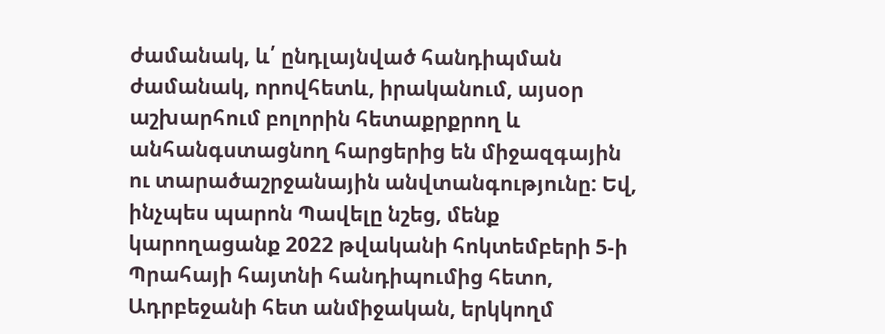ժամանակ, և՛ ընդլայնված հանդիպման ժամանակ, որովհետև, իրականում, այսօր աշխարհում բոլորին հետաքրքրող և անհանգստացնող հարցերից են միջազգային ու տարածաշրջանային անվտանգությունը: Եվ, ինչպես պարոն Պավելը նշեց, մենք կարողացանք 2022 թվականի հոկտեմբերի 5-ի Պրահայի հայտնի հանդիպումից հետո, Ադրբեջանի հետ անմիջական, երկկողմ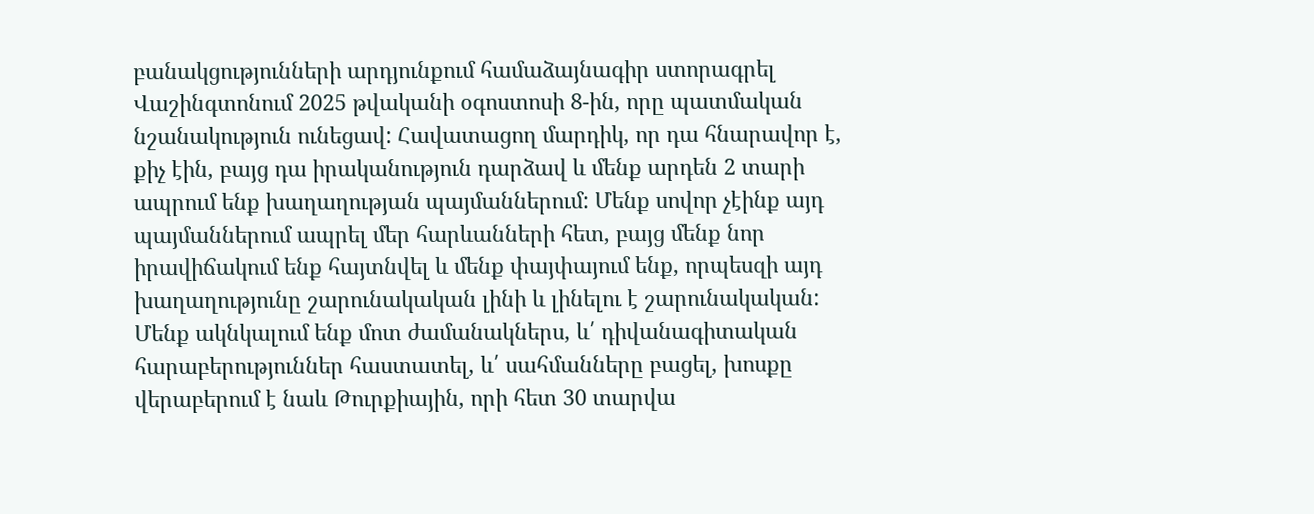բանակցությունների արդյունքում համաձայնագիր ստորագրել Վաշինգտոնում 2025 թվականի օգոստոսի 8-ին, որը պատմական նշանակություն ունեցավ: Հավատացող մարդիկ, որ դա հնարավոր է, քիչ էին, բայց դա իրականություն դարձավ և մենք արդեն 2 տարի ապրում ենք խաղաղության պայմաններում: Մենք սովոր չէինք այդ պայմաններում ապրել մեր հարևանների հետ, բայց մենք նոր իրավիճակում ենք հայտնվել և մենք փայփայում ենք, որպեսզի այդ խաղաղությունը շարունակական լինի և լինելու է շարունակական: Մենք ակնկալում ենք մոտ ժամանակներս, և՛ դիվանագիտական հարաբերություններ հաստատել, և՛ սահմանները բացել, խոսքը վերաբերում է նաև Թուրքիային, որի հետ 30 տարվա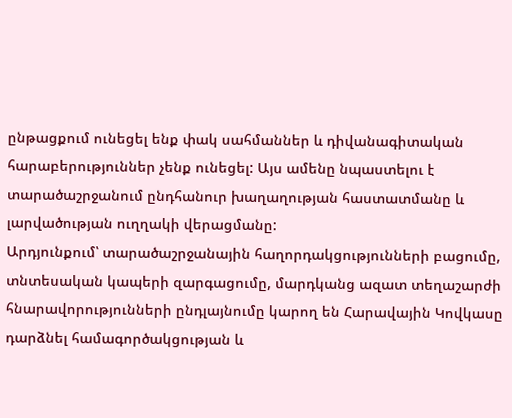ընթացքում ունեցել ենք փակ սահմաններ և դիվանագիտական հարաբերություններ չենք ունեցել: Այս ամենը նպաստելու է տարածաշրջանում ընդհանուր խաղաղության հաստատմանը և լարվածության ուղղակի վերացմանը:
Արդյունքում՝ տարածաշրջանային հաղորդակցությունների բացումը, տնտեսական կապերի զարգացումը, մարդկանց ազատ տեղաշարժի հնարավորությունների ընդլայնումը կարող են Հարավային Կովկասը դարձնել համագործակցության և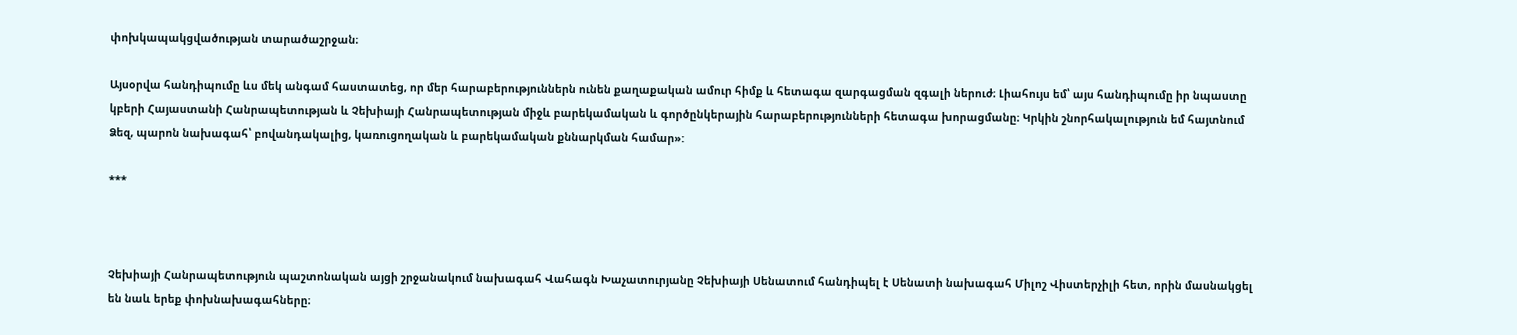փոխկապակցվածության տարածաշրջան։

Այսօրվա հանդիպումը ևս մեկ անգամ հաստատեց, որ մեր հարաբերություններն ունեն քաղաքական ամուր հիմք և հետագա զարգացման զգալի ներուժ։ Լիահույս եմ՝ այս հանդիպումը իր նպաստը կբերի Հայաստանի Հանրապետության և Չեխիայի Հանրապետության միջև բարեկամական և գործընկերային հարաբերությունների հետագա խորացմանը։ Կրկին շնորհակալություն եմ հայտնում Ձեզ, պարոն նախագահ՝ բովանդակալից, կառուցողական և բարեկամական քննարկման համար»:

***



Չեխիայի Հանրապետություն պաշտոնական այցի շրջանակում նախագահ Վահագն Խաչատուրյանը Չեխիայի Սենատում հանդիպել է Սենատի նախագահ Միլոշ Վիստերչիլի հետ, որին մասնակցել են նաև երեք փոխնախագահները։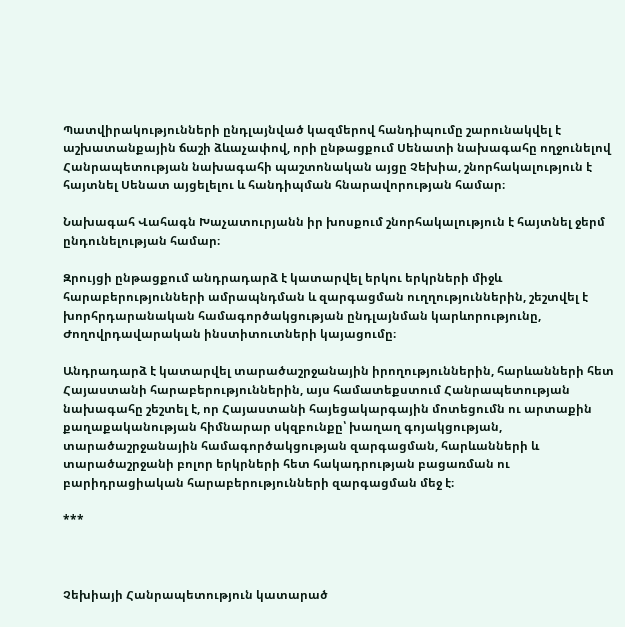Պատվիրակությունների ընդլայնված կազմերով հանդիպումը շարունակվել է աշխատանքային ճաշի ձևաչափով, որի ընթացքում Սենատի նախագահը ողջունելով Հանրապետության նախագահի պաշտոնական այցը Չեխիա, շնորհակալություն է հայտնել Սենատ այցելելու և հանդիպման հնարավորության համար։

Նախագահ Վահագն Խաչատուրյանն իր խոսքում շնորհակալություն է հայտնել ջերմ ընդունելության համար։

Զրույցի ընթացքում անդրադարձ է կատարվել երկու երկրների միջև հարաբերությունների ամրապնդման և զարգացման ուղղություններին, շեշտվել է խորհրդարանական համագործակցության ընդլայնման կարևորությունը, Ժողովրդավարական ինստիտուտների կայացումը։

Անդրադարձ է կատարվել տարածաշրջանային իրողություններին, հարևանների հետ Հայաստանի հարաբերություններին, այս համատեքստում Հանրապետության նախագահը շեշտել է, որ Հայաստանի հայեցակարգային մոտեցումն ու արտաքին քաղաքականության հիմնարար սկզբունքը՝ խաղաղ գոյակցության, տարածաշրջանային համագործակցության զարգացման, հարևանների և տարածաշրջանի բոլոր երկրների հետ հակադրության բացառման ու բարիդրացիական հարաբերությունների զարգացման մեջ է։

***



Չեխիայի Հանրապետություն կատարած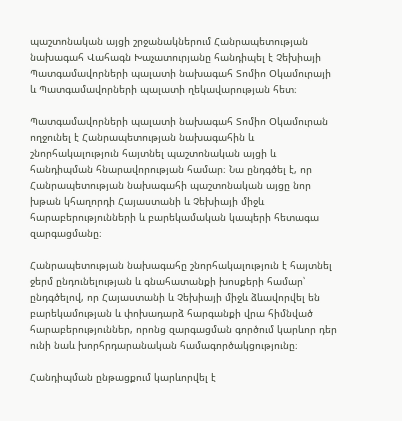պաշտոնական այցի շրջանակներում Հանրապետության նախագահ Վահագն Խաչատուրյանը հանդիպել է Չեխիայի Պատգամավորների պալատի նախագահ Տոմիո Օկամուրայի և Պատգամավորների պալատի ղեկավարության հետ։

Պատգամավորների պալատի նախագահ Տոմիո Օկամուրան ողջունել է Հանրապետության նախագահին և շնորհակալություն հայտնել պաշտոնական այցի և հանդիպման հնարավորության համար։ Նա ընդգծել է, որ Հանրապետության նախագահի պաշտոնական այցը նոր խթան կհաղորդի Հայաստանի և Չեխիայի միջև հարաբերությունների և բարեկամական կապերի հետագա զարգացմանը։

Հանրապետության նախագահը շնորհակալություն է հայտնել ջերմ ընդունելության և գնահատանքի խոսքերի համար՝ ընդգծելով, որ Հայաստանի և Չեխիայի միջև ձևավորվել են բարեկամության և փոխադարձ հարգանքի վրա հիմնված հարաբերություններ, որոնց զարգացման գործում կարևոր դեր ունի նաև խորհրդարանական համագործակցությունը։

Հանդիպման ընթացքում կարևորվել է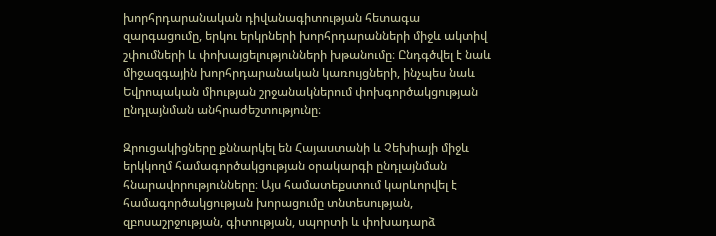խորհրդարանական դիվանագիտության հետագա զարգացումը, երկու երկրների խորհրդարանների միջև ակտիվ շփումների և փոխայցելությունների խթանումը։ Ընդգծվել է նաև միջազգային խորհրդարանական կառույցների, ինչպես նաև Եվրոպական միության շրջանակներում փոխգործակցության ընդլայնման անհրաժեշտությունը։

Զրուցակիցները քննարկել են Հայաստանի և Չեխիայի միջև երկկողմ համագործակցության օրակարգի ընդլայնման հնարավորությունները։ Այս համատեքստում կարևորվել է համագործակցության խորացումը տնտեսության, զբոսաշրջության, գիտության, սպորտի և փոխադարձ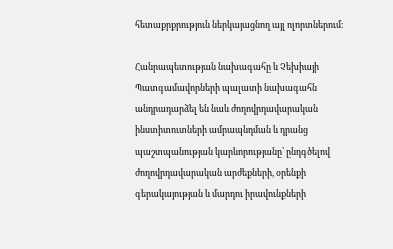հետաքրքրություն ներկայացնող այլ ոլորտներում։

Հանրապետության նախագահը և Չեխիայի Պատգամավորների պալատի նախագահն անդրադարձել են նաև ժողովրդավարական ինստիտուտների ամրապնդման և դրանց պաշտպանության կարևորությանը՝ ընդգծելով ժողովրդավարական արժեքների, օրենքի գերակայության և մարդու իրավունքների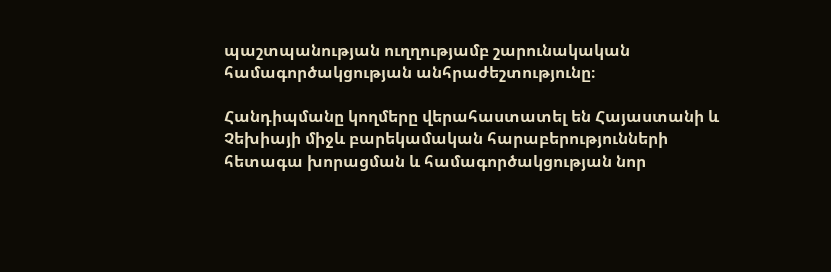պաշտպանության ուղղությամբ շարունակական համագործակցության անհրաժեշտությունը։

Հանդիպմանը կողմերը վերահաստատել են Հայաստանի և Չեխիայի միջև բարեկամական հարաբերությունների հետագա խորացման և համագործակցության նոր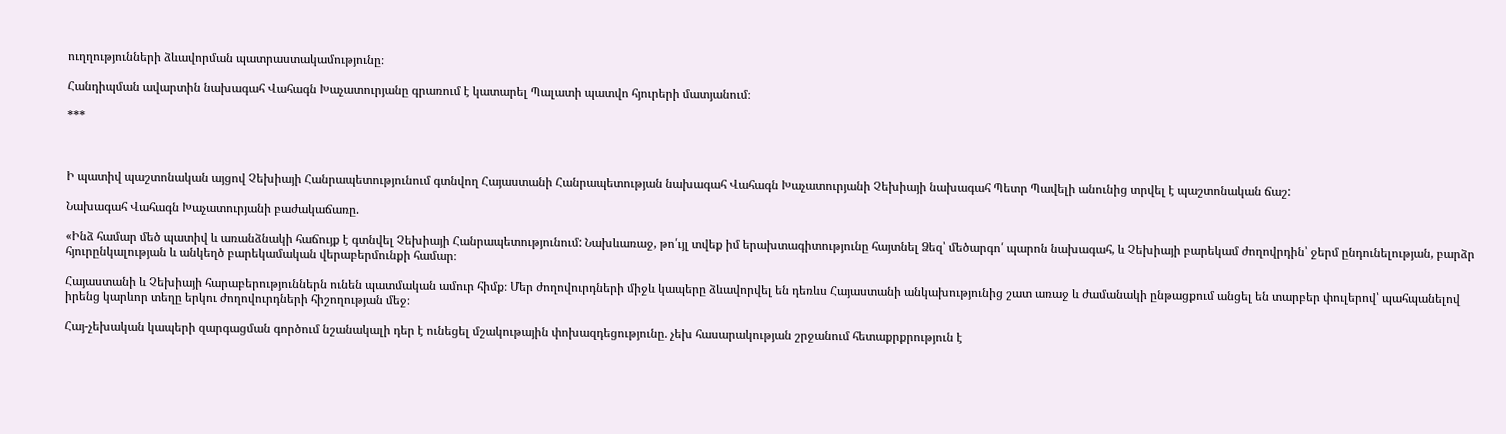ուղղությունների ձևավորման պատրաստակամությունը։

Հանդիպման ավարտին նախագահ Վահագն Խաչատուրյանը գրառում է կատարել Պալատի պատվո հյուրերի մատյանում։

***



Ի պատիվ պաշտոնական այցով Չեխիայի Հանրապետությունում գտնվող Հայաստանի Հանրապետության նախագահ Վահագն Խաչատուրյանի Չեխիայի նախագահ Պետր Պավելի անունից տրվել է պաշտոնական ճաշ:

Նախագահ Վահագն Խաչատուրյանի բաժակաճառը.

«Ինձ համար մեծ պատիվ և առանձնակի հաճույք է գտնվել Չեխիայի Հանրապետությունում: Նախևառաջ, թո՛ւյլ տվեք իմ երախտագիտությունը հայտնել Ձեզ՝ մեծարգո՛ պարոն նախագահ, և Չեխիայի բարեկամ ժողովրդին՝ ջերմ ընդունելության, բարձր հյուրընկալության և անկեղծ բարեկամական վերաբերմունքի համար։

Հայաստանի և Չեխիայի հարաբերություններն ունեն պատմական ամուր հիմք։ Մեր ժողովուրդների միջև կապերը ձևավորվել են դեռևս Հայաստանի անկախությունից շատ առաջ և ժամանակի ընթացքում անցել են տարբեր փուլերով՝ պահպանելով իրենց կարևոր տեղը երկու ժողովուրդների հիշողության մեջ։

Հայ-չեխական կապերի զարգացման գործում նշանակալի դեր է ունեցել մշակութային փոխազդեցությունը. չեխ հասարակության շրջանում հետաքրքրություն է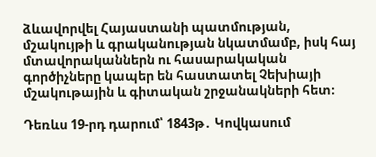ձևավորվել Հայաստանի պատմության, մշակույթի և գրականության նկատմամբ, իսկ հայ մտավորականներն ու հասարակական գործիչները կապեր են հաստատել Չեխիայի մշակութային և գիտական շրջանակների հետ։

Դեռևս 19-րդ դարում՝ 1843թ․ Կովկասում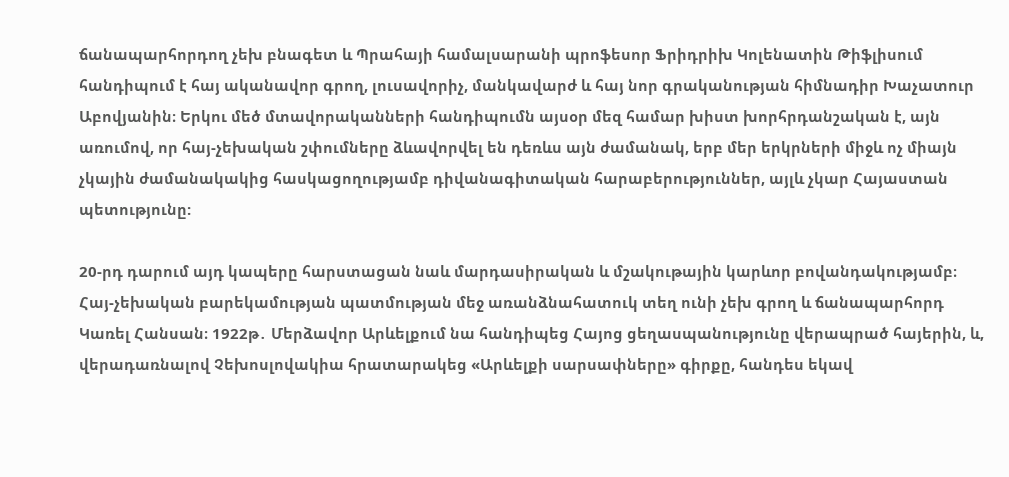ճանապարհորդող չեխ բնագետ և Պրահայի համալսարանի պրոֆեսոր Ֆրիդրիխ Կոլենատին Թիֆլիսում հանդիպում է հայ ականավոր գրող, լուսավորիչ, մանկավարժ և հայ նոր գրականության հիմնադիր Խաչատուր Աբովյանին։ Երկու մեծ մտավորականների հանդիպումն այսօր մեզ համար խիստ խորհրդանշական է, այն առումով, որ հայ-չեխական շփումները ձևավորվել են դեռևս այն ժամանակ, երբ մեր երկրների միջև ոչ միայն չկային ժամանակակից հասկացողությամբ դիվանագիտական հարաբերություններ, այլև չկար Հայաստան պետությունը:

20-րդ դարում այդ կապերը հարստացան նաև մարդասիրական և մշակութային կարևոր բովանդակությամբ։ Հայ-չեխական բարեկամության պատմության մեջ առանձնահատուկ տեղ ունի չեխ գրող և ճանապարհորդ Կառել Հանսան։ 1922թ․ Մերձավոր Արևելքում նա հանդիպեց Հայոց ցեղասպանությունը վերապրած հայերին, և, վերադառնալով Չեխոսլովակիա հրատարակեց «Արևելքի սարսափները» գիրքը, հանդես եկավ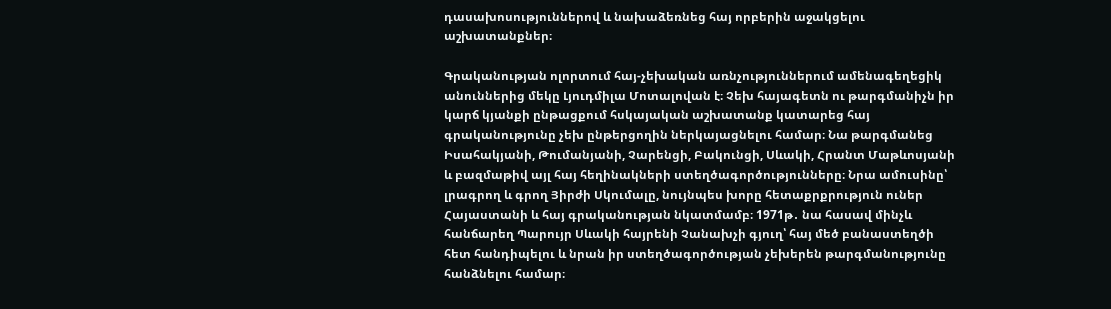դասախոսություններով և նախաձեռնեց հայ որբերին աջակցելու աշխատանքներ։

Գրականության ոլորտում հայ-չեխական առնչություններում ամենագեղեցիկ անուններից մեկը Լյուդմիլա Մոտալովան է։ Չեխ հայագետն ու թարգմանիչն իր կարճ կյանքի ընթացքում հսկայական աշխատանք կատարեց հայ գրականությունը չեխ ընթերցողին ներկայացնելու համար։ Նա թարգմանեց Իսահակյանի, Թումանյանի, Չարենցի, Բակունցի, Սևակի, Հրանտ Մաթևոսյանի և բազմաթիվ այլ հայ հեղինակների ստեղծագործությունները։ Նրա ամուսինը՝ լրագրող և գրող Յիրժի Սկումալը, նույնպես խորը հետաքրքրություն ուներ Հայաստանի և հայ գրականության նկատմամբ։ 1971թ․ նա հասավ մինչև հանճարեղ Պարույր Սևակի հայրենի Չանախչի գյուղ՝ հայ մեծ բանաստեղծի հետ հանդիպելու և նրան իր ստեղծագործության չեխերեն թարգմանությունը հանձնելու համար։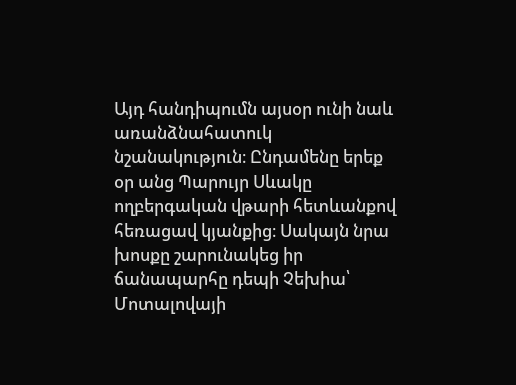Այդ հանդիպումն այսօր ունի նաև առանձնահատուկ նշանակություն։ Ընդամենը երեք օր անց Պարույր Սևակը ողբերգական վթարի հետևանքով հեռացավ կյանքից։ Սակայն նրա խոսքը շարունակեց իր ճանապարհը դեպի Չեխիա՝ Մոտալովայի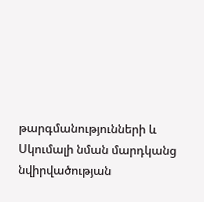թարգմանությունների և Սկումալի նման մարդկանց նվիրվածության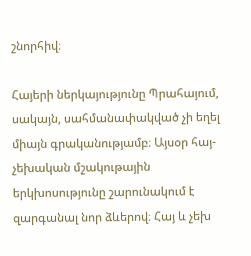շնորհիվ։

Հայերի ներկայությունը Պրահայում, սակայն, սահմանափակված չի եղել միայն գրականությամբ։ Այսօր հայ-չեխական մշակութային երկխոսությունը շարունակում է զարգանալ նոր ձևերով։ Հայ և չեխ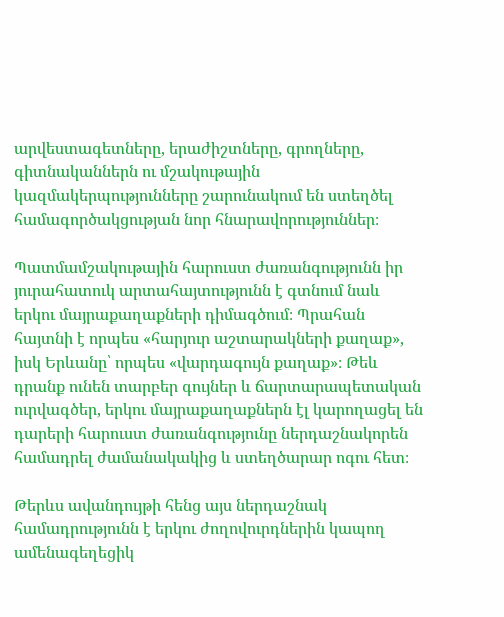արվեստագետները, երաժիշտները, գրողները, գիտնականներն ու մշակութային կազմակերպությունները շարունակում են ստեղծել համագործակցության նոր հնարավորություններ։

Պատմամշակութային հարուստ ժառանգությունն իր յուրահատուկ արտահայտությունն է գտնում նաև երկու մայրաքաղաքների դիմագծում։ Պրահան հայտնի է որպես «հարյուր աշտարակների քաղաք», իսկ Երևանը՝ որպես «վարդագույն քաղաք»։ Թեև դրանք ունեն տարբեր գույներ և ճարտարապետական ուրվագծեր, երկու մայրաքաղաքներն էլ կարողացել են դարերի հարուստ ժառանգությունը ներդաշնակորեն համադրել ժամանակակից և ստեղծարար ոգու հետ։

Թերևս ավանդույթի հենց այս ներդաշնակ համադրությունն է երկու ժողովուրդներին կապող ամենագեղեցիկ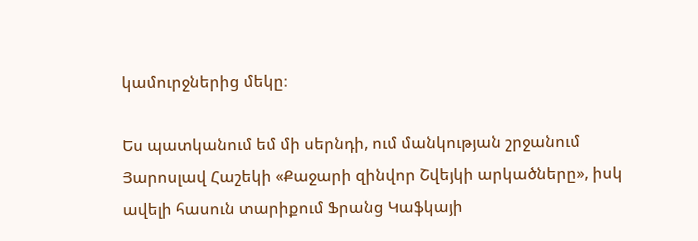կամուրջներից մեկը։

Ես պատկանում եմ մի սերնդի, ում մանկության շրջանում Յարոսլավ Հաշեկի «Քաջարի զինվոր Շվեյկի արկածները», իսկ ավելի հասուն տարիքում Ֆրանց Կաֆկայի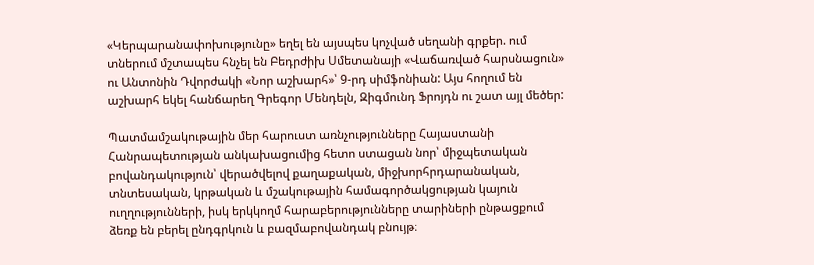«Կերպարանափոխությունը» եղել են այսպես կոչված սեղանի գրքեր. ում տներում մշտապես հնչել են Բեդրժիխ Սմետանայի «Վաճառված հարսնացուն» ու Անտոնին Դվորժակի «Նոր աշխարհ»՝ 9-րդ սիմֆոնիան: Այս հողում են աշխարհ եկել հանճարեղ Գրեգոր Մենդելն, Զիգմունդ Ֆրոյդն ու շատ այլ մեծեր:

Պատմամշակութային մեր հարուստ առնչությունները Հայաստանի Հանրապետության անկախացումից հետո ստացան նոր՝ միջպետական բովանդակություն՝ վերածվելով քաղաքական, միջխորհրդարանական, տնտեսական, կրթական և մշակութային համագործակցության կայուն ուղղությունների, իսկ երկկողմ հարաբերությունները տարիների ընթացքում ձեռք են բերել ընդգրկուն և բազմաբովանդակ բնույթ։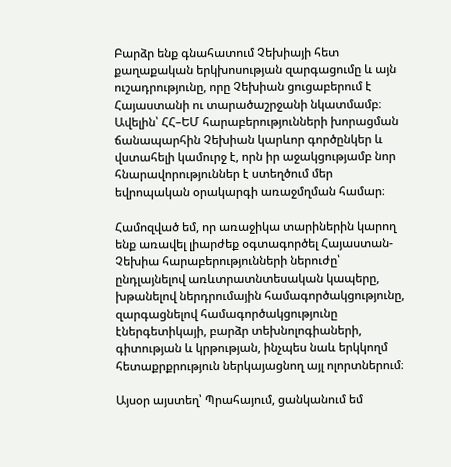Բարձր ենք գնահատում Չեխիայի հետ քաղաքական երկխոսության զարգացումը և այն ուշադրությունը, որը Չեխիան ցուցաբերում է Հայաստանի ու տարածաշրջանի նկատմամբ։ Ավելին՝ ՀՀ–ԵՄ հարաբերությունների խորացման ճանապարհին Չեխիան կարևոր գործընկեր և վստահելի կամուրջ է, որն իր աջակցությամբ նոր հնարավորություններ է ստեղծում մեր եվրոպական օրակարգի առաջմղման համար։

Համոզված եմ, որ առաջիկա տարիներին կարող ենք առավել լիարժեք օգտագործել Հայաստան-Չեխիա հարաբերությունների ներուժը՝ ընդլայնելով առևտրատնտեսական կապերը, խթանելով ներդրումային համագործակցությունը, զարգացնելով համագործակցությունը էներգետիկայի, բարձր տեխնոլոգիաների, գիտության և կրթության, ինչպես նաև երկկողմ հետաքրքրություն ներկայացնող այլ ոլորտներում։

Այսօր այստեղ՝ Պրահայում, ցանկանում եմ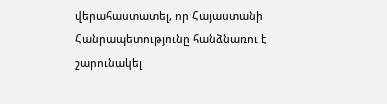վերահաստատել, որ Հայաստանի Հանրապետությունը հանձնառու է շարունակել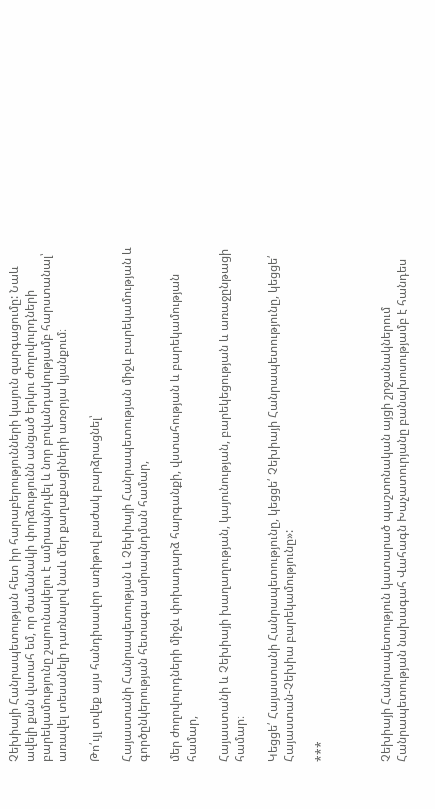Չեխիայի Հանրապետության հետ իր հարաբերությունների կայուն զարգացումը: Նաև ավելի քան վստահ եմ, որ ժամանակի փորձությունն անցած երկու ժողովուրդների բարեկամությունը շարունակելու է ամրապնդվել և նոր բովանդակությամբ հարստանալ՝ առավել տեսանելի դառնալով նաև մեր քաղաքացիների առօրյա կյանքում։

Թո՛ւյլ տվեք այս հանդիսավոր առիթով բաժակ բարձրացնել՝

Հայաստանի Հանրապետության և Չեխիայի Հանրապետության միջև բարեկամության և գործընկերության հետագա ամրապնդման համար,

մեր ժողովուրդների միջև փոխադարձ հարգանքի, վստահության և բարեկամության համար,

Հայաստանի և Չեխիայի խաղաղության, կայունության, բարեկեցության և առաջընթացի համար։

Կեցցե՛ Հայաստանի Հանրապետությունը, կեցցե՛ Չեխիայի Հանրապետությունը, կեցցե՛ Հայաստան-Չեխիա բարեկամությունը»:

***



Չեխիայի Հանրապետություն կատարած պաշտոնական այցի շրջանակներում Հանրապետության նախագահ Վահագն Խաչատուրյանը բանախոսությամբ է հանդես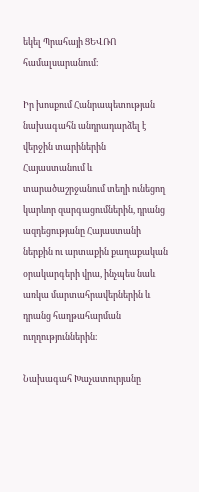եկել Պրահայի ՑԵՎՌՈ համալսարանում։

Իր խոսքում Հանրապետության նախագահն անդրադարձել է վերջին տարիներին Հայաստանում և տարածաշրջանում տեղի ունեցող կարևոր զարգացումներին, դրանց ազդեցությանը Հայաստանի ներքին ու արտաքին քաղաքական օրակարգերի վրա, ինչպես նաև առկա մարտահրավերներին և դրանց հաղթահարման ուղղություններին։

Նախագահ Խաչատուրյանը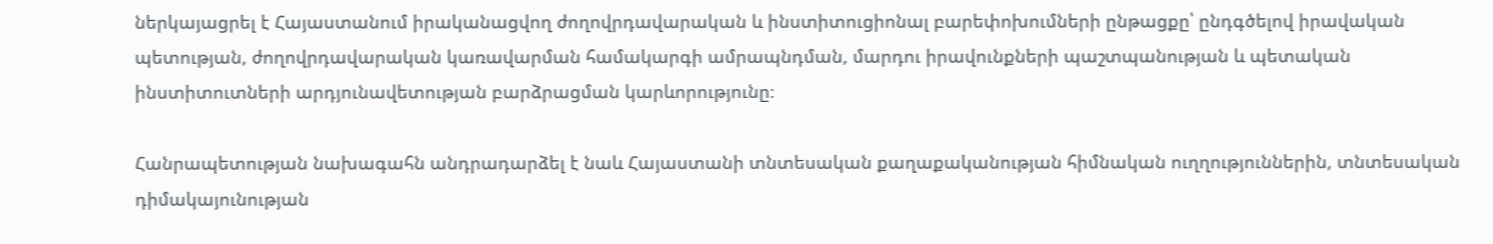ներկայացրել է Հայաստանում իրականացվող ժողովրդավարական և ինստիտուցիոնալ բարեփոխումների ընթացքը՝ ընդգծելով իրավական պետության, ժողովրդավարական կառավարման համակարգի ամրապնդման, մարդու իրավունքների պաշտպանության և պետական ինստիտուտների արդյունավետության բարձրացման կարևորությունը։

Հանրապետության նախագահն անդրադարձել է նաև Հայաստանի տնտեսական քաղաքականության հիմնական ուղղություններին, տնտեսական դիմակայունության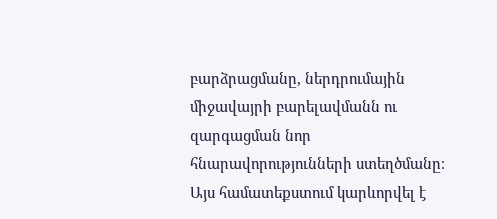բարձրացմանը, ներդրումային միջավայրի բարելավմանն ու զարգացման նոր հնարավորությունների ստեղծմանը։ Այս համատեքստում կարևորվել է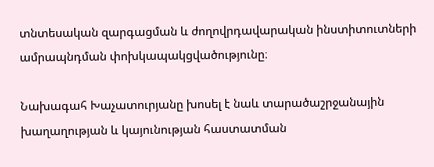տնտեսական զարգացման և ժողովրդավարական ինստիտուտների ամրապնդման փոխկապակցվածությունը։

Նախագահ Խաչատուրյանը խոսել է նաև տարածաշրջանային խաղաղության և կայունության հաստատման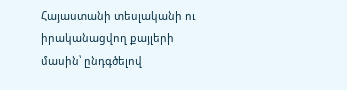Հայաստանի տեսլականի ու իրականացվող քայլերի մասին՝ ընդգծելով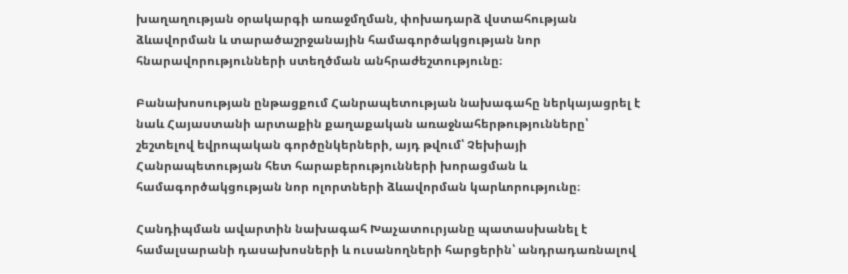խաղաղության օրակարգի առաջմղման, փոխադարձ վստահության ձևավորման և տարածաշրջանային համագործակցության նոր հնարավորությունների ստեղծման անհրաժեշտությունը։

Բանախոսության ընթացքում Հանրապետության նախագահը ներկայացրել է նաև Հայաստանի արտաքին քաղաքական առաջնահերթությունները՝ շեշտելով եվրոպական գործընկերների, այդ թվում՝ Չեխիայի Հանրապետության հետ հարաբերությունների խորացման և համագործակցության նոր ոլորտների ձևավորման կարևորությունը։

Հանդիպման ավարտին նախագահ Խաչատուրյանը պատասխանել է համալսարանի դասախոսների և ուսանողների հարցերին՝ անդրադառնալով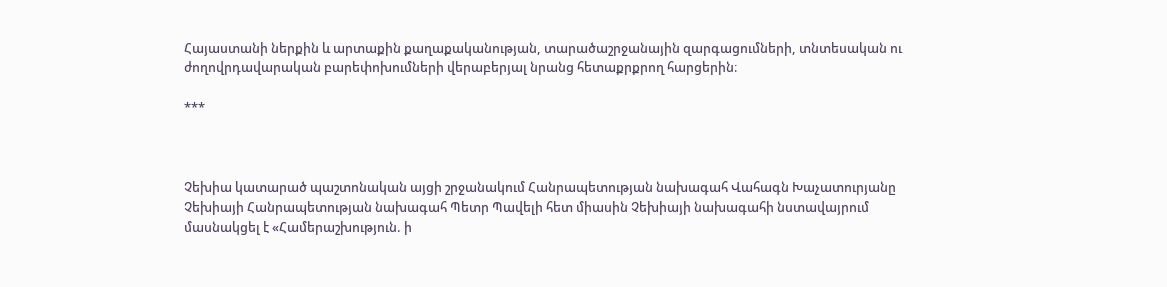Հայաստանի ներքին և արտաքին քաղաքականության, տարածաշրջանային զարգացումների, տնտեսական ու ժողովրդավարական բարեփոխումների վերաբերյալ նրանց հետաքրքրող հարցերին։

***



Չեխիա կատարած պաշտոնական այցի շրջանակում Հանրապետության նախագահ Վահագն Խաչատուրյանը Չեխիայի Հանրապետության նախագահ Պետր Պավելի հետ միասին Չեխիայի նախագահի նստավայրում մասնակցել է «Համերաշխություն. ի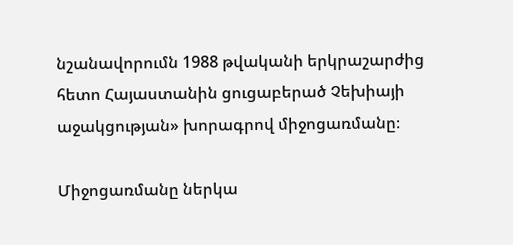նշանավորումն 1988 թվականի երկրաշարժից հետո Հայաստանին ցուցաբերած Չեխիայի աջակցության» խորագրով միջոցառմանը։

Միջոցառմանը ներկա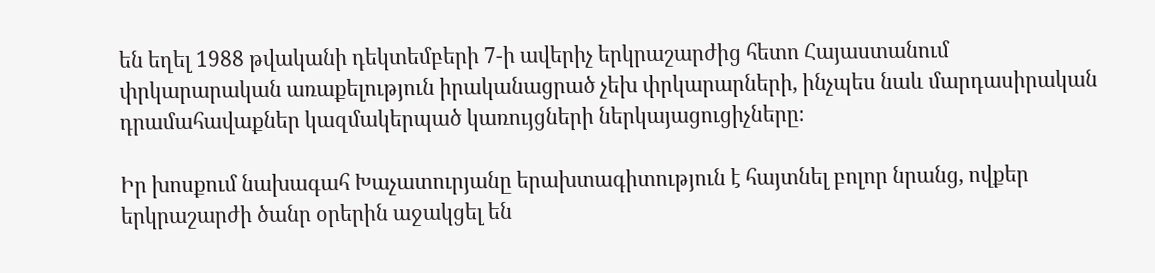են եղել 1988 թվականի դեկտեմբերի 7-ի ավերիչ երկրաշարժից հետո Հայաստանում փրկարարական առաքելություն իրականացրած չեխ փրկարարների, ինչպես նաև մարդասիրական դրամահավաքներ կազմակերպած կառույցների ներկայացուցիչները։

Իր խոսքում նախագահ Խաչատուրյանը երախտագիտություն է հայտնել բոլոր նրանց, ովքեր երկրաշարժի ծանր օրերին աջակցել են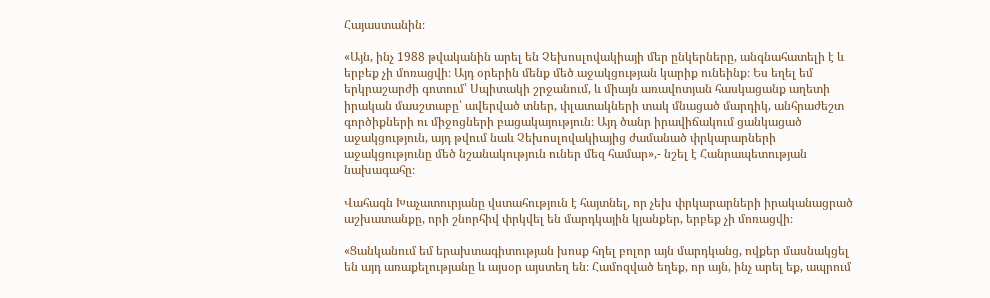Հայաստանին։

«Այն, ինչ 1988 թվականին արել են Չեխոսլովակիայի մեր ընկերները, անգնահատելի է և երբեք չի մոռացվի։ Այդ օրերին մենք մեծ աջակցության կարիք ունեինք։ Ես եղել եմ երկրաշարժի գոտում՝ Սպիտակի շրջանում, և միայն առավոտյան հասկացանք աղետի իրական մասշտաբը՝ ավերված տներ, փլատակների տակ մնացած մարդիկ, անհրաժեշտ գործիքների ու միջոցների բացակայություն։ Այդ ծանր իրավիճակում ցանկացած աջակցություն, այդ թվում նաև Չեխոսլովակիայից ժամանած փրկարարների աջակցությունը մեծ նշանակություն ուներ մեզ համար»,- նշել է Հանրապետության նախագահը։

Վահագն Խաչատուրյանը վստահություն է հայտնել, որ չեխ փրկարարների իրականացրած աշխատանքը, որի շնորհիվ փրկվել են մարդկային կյանքեր, երբեք չի մոռացվի։

«Ցանկանում եմ երախտագիտության խոսք հղել բոլոր այն մարդկանց, ովքեր մասնակցել են այդ առաքելությանը և այսօր այստեղ են։ Համոզված եղեք, որ այն, ինչ արել եք, ապրում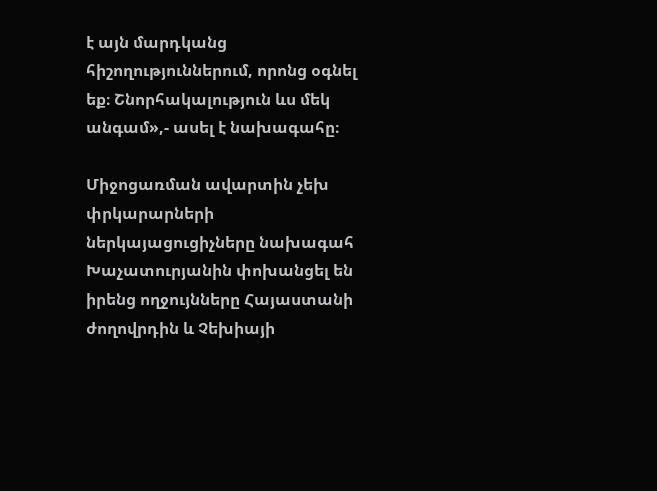է այն մարդկանց հիշողություններում, որոնց օգնել եք։ Շնորհակալություն ևս մեկ անգամ»,- ասել է նախագահը։

Միջոցառման ավարտին չեխ փրկարարների ներկայացուցիչները նախագահ Խաչատուրյանին փոխանցել են իրենց ողջույնները Հայաստանի ժողովրդին և Չեխիայի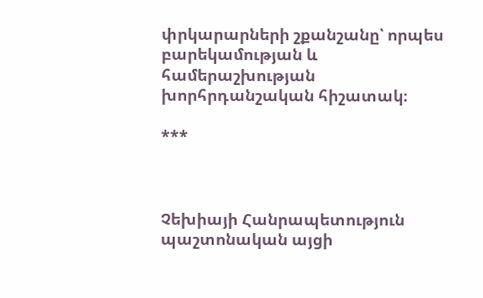փրկարարների շքանշանը՝ որպես բարեկամության և համերաշխության խորհրդանշական հիշատակ։

***



Չեխիայի Հանրապետություն պաշտոնական այցի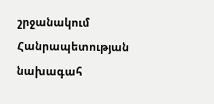շրջանակում Հանրապետության նախագահ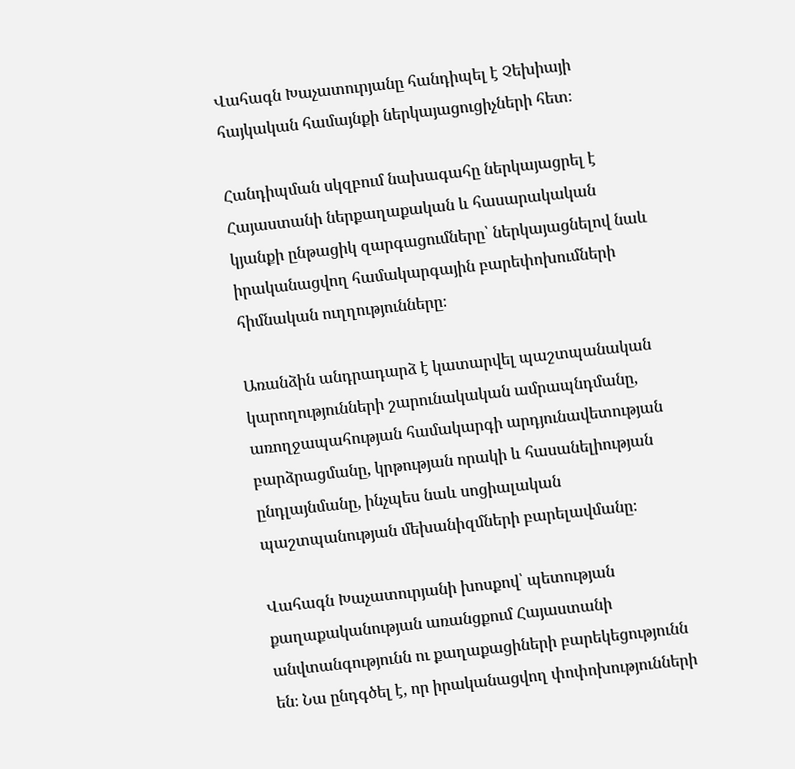Վահագն Խաչատուրյանը հանդիպել է Չեխիայի հայկական համայնքի ներկայացուցիչների հետ։

Հանդիպման սկզբում նախագահը ներկայացրել է Հայաստանի ներքաղաքական և հասարակական կյանքի ընթացիկ զարգացումները՝ ներկայացնելով նաև իրականացվող համակարգային բարեփոխումների հիմնական ուղղությունները։

Առանձին անդրադարձ է կատարվել պաշտպանական կարողությունների շարունակական ամրապնդմանը, առողջապահության համակարգի արդյունավետության բարձրացմանը, կրթության որակի և հասանելիության ընդլայնմանը, ինչպես նաև սոցիալական պաշտպանության մեխանիզմների բարելավմանը։

Վահագն Խաչատուրյանի խոսքով՝ պետության քաղաքականության առանցքում Հայաստանի անվտանգությունն ու քաղաքացիների բարեկեցությունն են։ Նա ընդգծել է, որ իրականացվող փոփոխությունների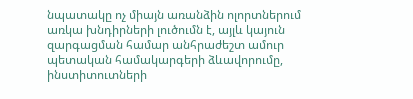նպատակը ոչ միայն առանձին ոլորտներում առկա խնդիրների լուծումն է, այլև կայուն զարգացման համար անհրաժեշտ ամուր պետական համակարգերի ձևավորումը, ինստիտուտների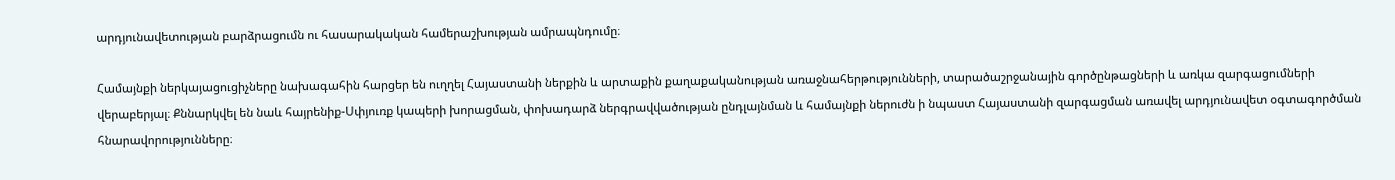արդյունավետության բարձրացումն ու հասարակական համերաշխության ամրապնդումը։

Համայնքի ներկայացուցիչները նախագահին հարցեր են ուղղել Հայաստանի ներքին և արտաքին քաղաքականության առաջնահերթությունների, տարածաշրջանային գործընթացների և առկա զարգացումների վերաբերյալ։ Քննարկվել են նաև հայրենիք-Սփյուռք կապերի խորացման, փոխադարձ ներգրավվածության ընդլայնման և համայնքի ներուժն ի նպաստ Հայաստանի զարգացման առավել արդյունավետ օգտագործման հնարավորությունները։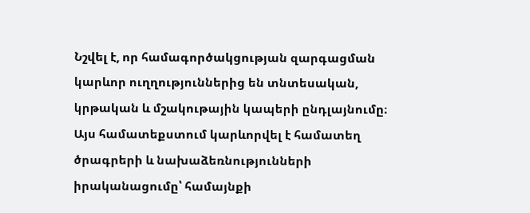Նշվել է, որ համագործակցության զարգացման կարևոր ուղղություններից են տնտեսական, կրթական և մշակութային կապերի ընդլայնումը։ Այս համատեքստում կարևորվել է համատեղ ծրագրերի և նախաձեռնությունների իրականացումը՝ համայնքի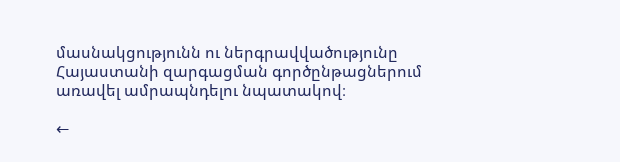մասնակցությունն ու ներգրավվածությունը Հայաստանի զարգացման գործընթացներում առավել ամրապնդելու նպատակով։

←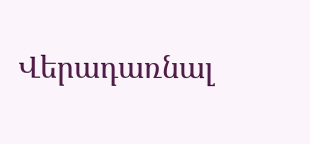Վերադառնալ